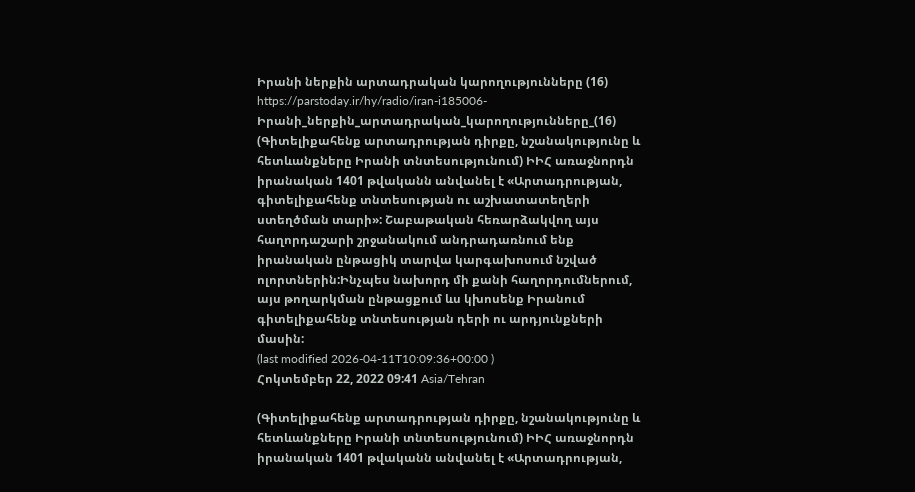Իրանի ներքին արտադրական կարողությունները (16)
https://parstoday.ir/hy/radio/iran-i185006-Իրանի_ներքին_արտադրական_կարողությունները_(16)
(Գիտելիքահենք արտադրության դիրքը, նշանակությունը և հետևանքները Իրանի տնտեսությունում) ԻԻՀ առաջնորդն իրանական 1401 թվականն անվանել է «Արտադրության, գիտելիքահենք տնտեսության ու աշխատատեղերի ստեղծման տարի»: Շաբաթական հեռարձակվող այս հաղորդաշարի շրջանակում անդրադառնում ենք իրանական ընթացիկ տարվա կարգախոսում նշված ոլորտներին:Ինչպես նախորդ մի քանի հաղորդումներում, այս թողարկման ընթացքում ևս կխոսենք Իրանում գիտելիքահենք տնտեսության դերի ու արդյունքների մասին:
(last modified 2026-04-11T10:09:36+00:00 )
Հոկտեմբեր 22, 2022 09:41 Asia/Tehran

(Գիտելիքահենք արտադրության դիրքը, նշանակությունը և հետևանքները Իրանի տնտեսությունում) ԻԻՀ առաջնորդն իրանական 1401 թվականն անվանել է «Արտադրության,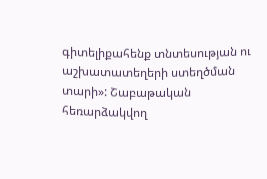գիտելիքահենք տնտեսության ու աշխատատեղերի ստեղծման տարի»: Շաբաթական հեռարձակվող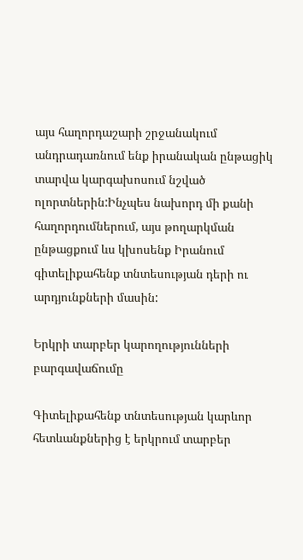այս հաղորդաշարի շրջանակում անդրադառնում ենք իրանական ընթացիկ տարվա կարգախոսում նշված ոլորտներին:Ինչպես նախորդ մի քանի հաղորդումներում, այս թողարկման ընթացքում ևս կխոսենք Իրանում գիտելիքահենք տնտեսության դերի ու արդյունքների մասին:

Երկրի տարբեր կարողությունների բարգավաճումը

Գիտելիքահենք տնտեսության կարևոր հետևանքներից է երկրում տարբեր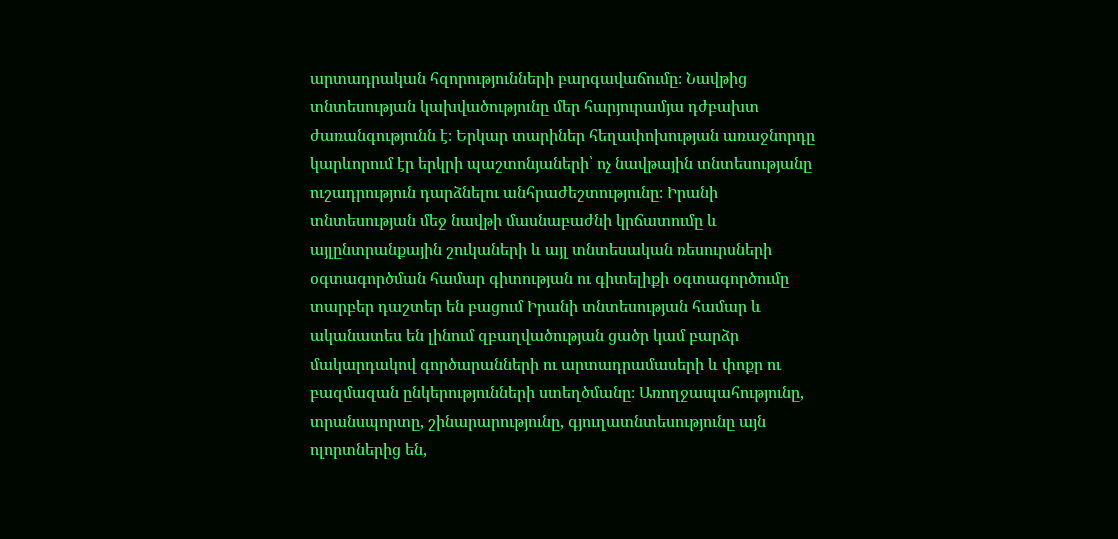արտադրական հզորությունների բարգավաճումը։ Նավթից տնտեսության կախվածությունը մեր հարյուրամյա դժբախտ ժառանգությունն է։ Երկար տարիներ հեղափոխության առաջնորդը կարևորում էր երկրի պաշտոնյաների՝ ոչ նավթային տնտեսությանը ուշադրություն դարձնելու անհրաժեշտությունը։ Իրանի տնտեսության մեջ նավթի մասնաբաժնի կրճատումը և այլընտրանքային շուկաների և այլ տնտեսական ռեսուրսների օգտագործման համար գիտության ու գիտելիքի օգտագործումը տարբեր դաշտեր են բացում Իրանի տնտեսության համար և ականատես են լինում զբաղվածության ցածր կամ բարձր մակարդակով գործարանների ու արտադրամասերի և փոքր ու բազմազան ընկերությունների ստեղծմանը։ Առողջապահությունը, տրանսպորտը, շինարարությունը, գյուղատնտեսությունը այն ոլորտներից են,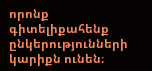որոնք գիտելիքահենք ընկերությունների կարիքն ունեն։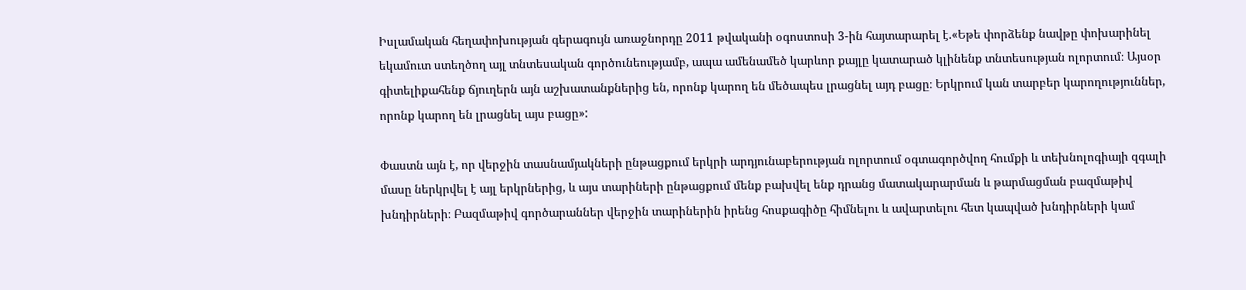Իսլամական հեղափոխության գերագույն առաջնորդը 2011 թվականի օգոստոսի 3-ին հայտարարել է.«Եթե փորձենք նավթը փոխարինել եկամուտ ստեղծող այլ տնտեսական գործունեությամբ, ապա ամենամեծ կարևոր քայլը կատարած կլինենք տնտեսության ոլորտում։ Այսօր գիտելիքահենք ճյուղերն այն աշխատանքներից են, որոնք կարող են մեծապես լրացնել այդ բացը։ Երկրում կան տարբեր կարողություններ, որոնք կարող են լրացնել այս բացը»:

Փաստն այն է, որ վերջին տասնամյակների ընթացքում երկրի արդյունաբերության ոլորտում օգտագործվող հումքի և տեխնոլոգիայի զգալի մասը ներկրվել է այլ երկրներից, և այս տարիների ընթացքում մենք բախվել ենք դրանց մատակարարման և թարմացման բազմաթիվ խնդիրների։ Բազմաթիվ գործարաններ վերջին տարիներին իրենց հոսքագիծը հիմնելու և ավարտելու հետ կապված խնդիրների կամ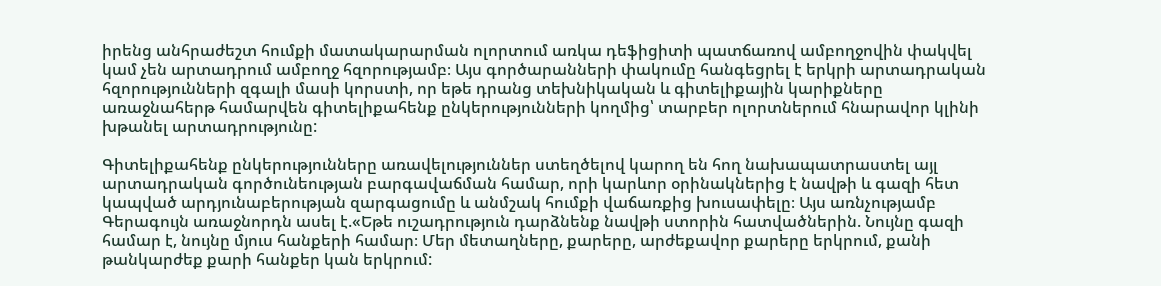իրենց անհրաժեշտ հումքի մատակարարման ոլորտում առկա դեֆիցիտի պատճառով ամբողջովին փակվել կամ չեն արտադրում ամբողջ հզորությամբ։ Այս գործարանների փակումը հանգեցրել է երկրի արտադրական հզորությունների զգալի մասի կորստի, որ եթե դրանց տեխնիկական և գիտելիքային կարիքները առաջնահերթ համարվեն գիտելիքահենք ընկերությունների կողմից՝ տարբեր ոլորտներում հնարավոր կլինի խթանել արտադրությունը:

Գիտելիքահենք ընկերությունները առավելություններ ստեղծելով կարող են հող նախապատրաստել այլ արտադրական գործունեության բարգավաճման համար, որի կարևոր օրինակներից է նավթի և գազի հետ կապված արդյունաբերության զարգացումը և անմշակ հումքի վաճառքից խուսափելը։ Այս առնչությամբ Գերագույն առաջնորդն ասել է.«Եթե ուշադրություն դարձնենք նավթի ստորին հատվածներին. Նույնը գազի համար է, նույնը մյուս հանքերի համար։ Մեր մետաղները, քարերը, արժեքավոր քարերը երկրում, քանի թանկարժեք քարի հանքեր կան երկրում: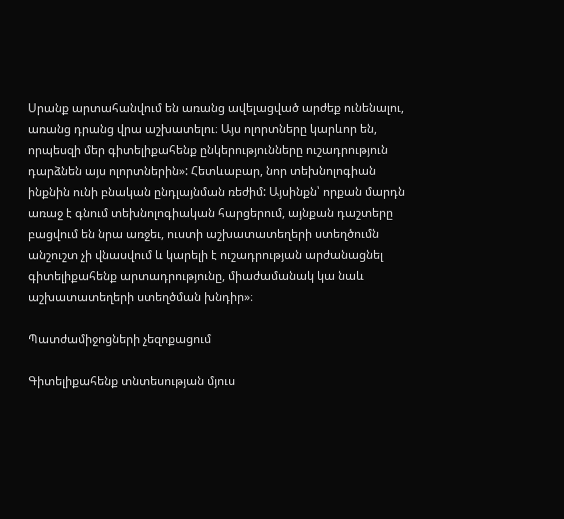Սրանք արտահանվում են առանց ավելացված արժեք ունենալու, առանց դրանց վրա աշխատելու։ Այս ոլորտները կարևոր են, որպեսզի մեր գիտելիքահենք ընկերությունները ուշադրություն դարձնեն այս ոլորտներին»: Հետևաբար, նոր տեխնոլոգիան ինքնին ունի բնական ընդլայնման ռեժիմ: Այսինքն՝ որքան մարդն առաջ է գնում տեխնոլոգիական հարցերում, այնքան դաշտերը բացվում են նրա առջեւ, ուստի աշխատատեղերի ստեղծումն անշուշտ չի վնասվում և կարելի է ուշադրության արժանացնել գիտելիքահենք արտադրությունը, միաժամանակ կա նաև աշխատատեղերի ստեղծման խնդիր»։

Պատժամիջոցների չեզոքացում

Գիտելիքահենք տնտեսության մյուս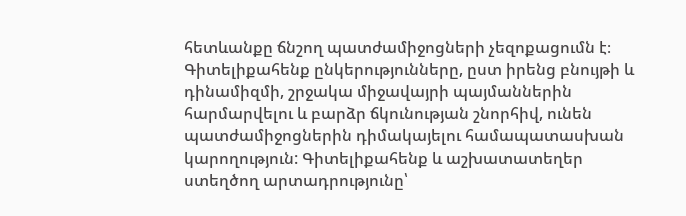հետևանքը ճնշող պատժամիջոցների չեզոքացումն է։ Գիտելիքահենք ընկերությունները, ըստ իրենց բնույթի և դինամիզմի, շրջակա միջավայրի պայմաններին հարմարվելու և բարձր ճկունության շնորհիվ, ունեն պատժամիջոցներին դիմակայելու համապատասխան կարողություն: Գիտելիքահենք և աշխատատեղեր ստեղծող արտադրությունը՝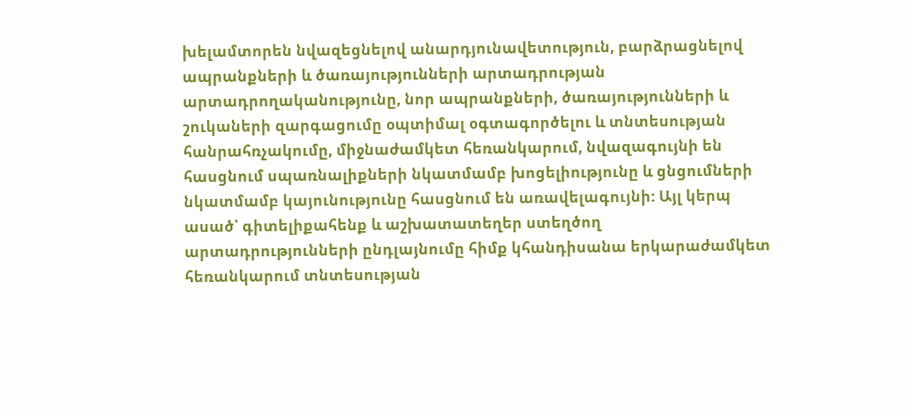խելամտորեն նվազեցնելով անարդյունավետություն, բարձրացնելով ապրանքների և ծառայությունների արտադրության արտադրողականությունը, նոր ապրանքների, ծառայությունների և շուկաների զարգացումը օպտիմալ օգտագործելու և տնտեսության հանրահռչակումը, միջնաժամկետ հեռանկարում, նվազագույնի են հասցնում սպառնալիքների նկատմամբ խոցելիությունը և ցնցումների նկատմամբ կայունությունը հասցնում են առավելագույնի: Այլ կերպ ասած՝ գիտելիքահենք և աշխատատեղեր ստեղծող արտադրությունների ընդլայնումը հիմք կհանդիսանա երկարաժամկետ հեռանկարում տնտեսության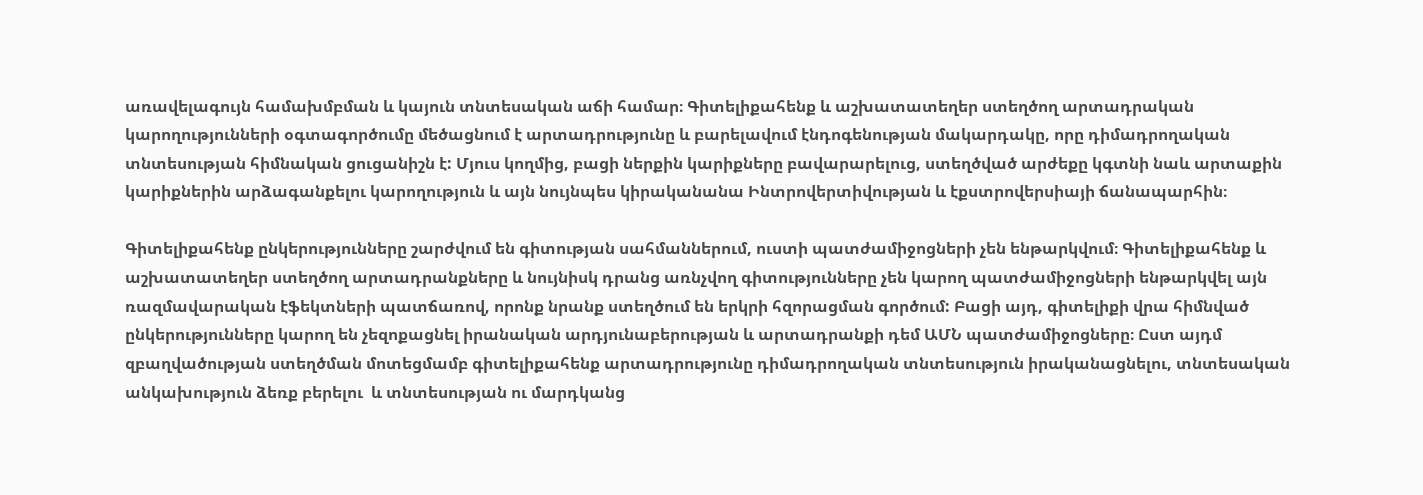առավելագույն համախմբման և կայուն տնտեսական աճի համար։ Գիտելիքահենք և աշխատատեղեր ստեղծող արտադրական կարողությունների օգտագործումը մեծացնում է արտադրությունը և բարելավում էնդոգենության մակարդակը, որը դիմադրողական տնտեսության հիմնական ցուցանիշն է: Մյուս կողմից, բացի ներքին կարիքները բավարարելուց, ստեղծված արժեքը կգտնի նաև արտաքին կարիքներին արձագանքելու կարողություն և այն նույնպես կիրականանա Ինտրովերտիվության և էքստրովերսիայի ճանապարհին։

Գիտելիքահենք ընկերությունները շարժվում են գիտության սահմաններում, ուստի պատժամիջոցների չեն ենթարկվում։ Գիտելիքահենք և աշխատատեղեր ստեղծող արտադրանքները և նույնիսկ դրանց առնչվող գիտությունները չեն կարող պատժամիջոցների ենթարկվել այն ռազմավարական էֆեկտների պատճառով, որոնք նրանք ստեղծում են երկրի հզորացման գործում: Բացի այդ, գիտելիքի վրա հիմնված ընկերությունները կարող են չեզոքացնել իրանական արդյունաբերության և արտադրանքի դեմ ԱՄՆ պատժամիջոցները։ Ըստ այդմ զբաղվածության ստեղծման մոտեցմամբ գիտելիքահենք արտադրությունը դիմադրողական տնտեսություն իրականացնելու, տնտեսական անկախություն ձեռք բերելու  և տնտեսության ու մարդկանց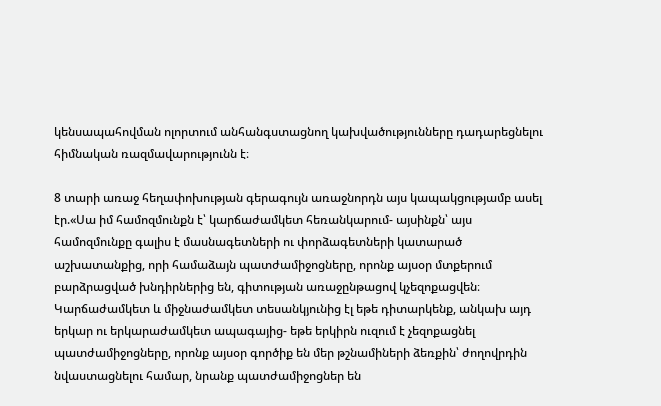կենսապահովման ոլորտում անհանգստացնող կախվածությունները դադարեցնելու հիմնական ռազմավարությունն է։

8 տարի առաջ հեղափոխության գերագույն առաջնորդն այս կապակցությամբ ասել էր.«Սա իմ համոզմունքն է՝ կարճաժամկետ հեռանկարում- այսինքն՝ այս համոզմունքը գալիս է մասնագետների ու փորձագետների կատարած աշխատանքից, որի համաձայն պատժամիջոցները, որոնք այսօր մտքերում բարձրացված խնդիրներից են, գիտության առաջընթացով կչեզոքացվեն։ Կարճաժամկետ և միջնաժամկետ տեսանկյունից էլ եթե դիտարկենք, անկախ այդ երկար ու երկարաժամկետ ապագայից- եթե երկիրն ուզում է չեզոքացնել պատժամիջոցները, որոնք այսօր գործիք են մեր թշնամիների ձեռքին՝ ժողովրդին նվաստացնելու համար, նրանք պատժամիջոցներ են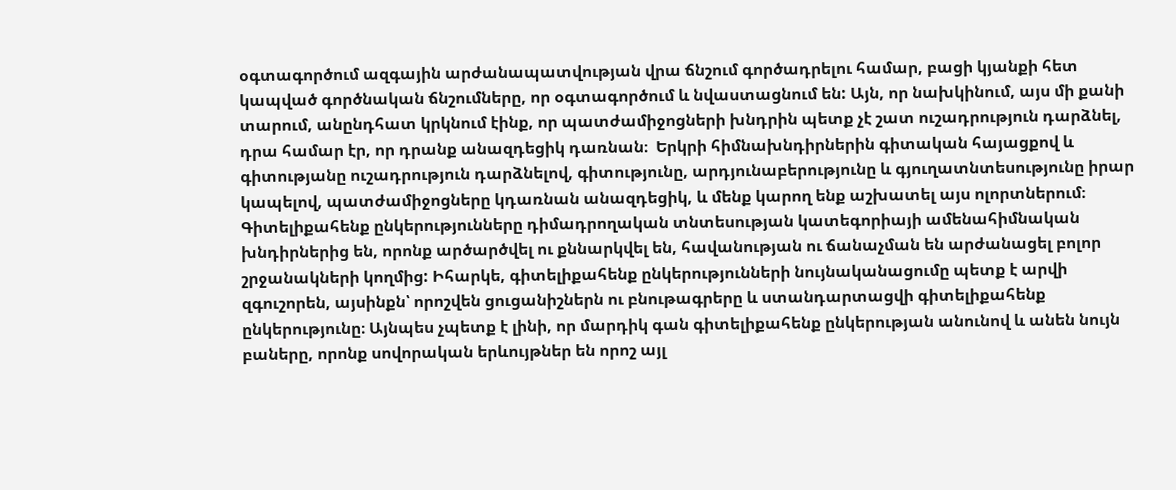օգտագործում ազգային արժանապատվության վրա ճնշում գործադրելու համար, բացի կյանքի հետ կապված գործնական ճնշումները, որ օգտագործում և նվաստացնում են: Այն, որ նախկինում, այս մի քանի տարում, անընդհատ կրկնում էինք, որ պատժամիջոցների խնդրին պետք չէ շատ ուշադրություն դարձնել, դրա համար էր, որ դրանք անազդեցիկ դառնան։  Երկրի հիմնախնդիրներին գիտական հայացքով և գիտությանը ուշադրություն դարձնելով, գիտությունը, արդյունաբերությունը և գյուղատնտեսությունը իրար կապելով, պատժամիջոցները կդառնան անազդեցիկ, և մենք կարող ենք աշխատել այս ոլորտներում։ Գիտելիքահենք ընկերությունները դիմադրողական տնտեսության կատեգորիայի ամենահիմնական խնդիրներից են, որոնք արծարծվել ու քննարկվել են, հավանության ու ճանաչման են արժանացել բոլոր շրջանակների կողմից: Իհարկե, գիտելիքահենք ընկերությունների նույնականացումը պետք է արվի զգուշորեն, այսինքն՝ որոշվեն ցուցանիշներն ու բնութագրերը և ստանդարտացվի գիտելիքահենք ընկերությունը։ Այնպես չպետք է լինի, որ մարդիկ գան գիտելիքահենք ընկերության անունով և անեն նույն բաները, որոնք սովորական երևույթներ են որոշ այլ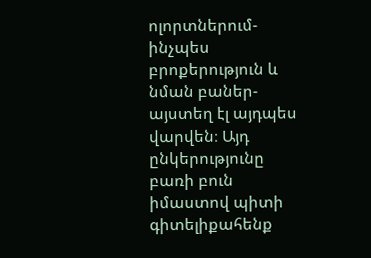ոլորտներում- ինչպես բրոքերություն և նման բաներ- այստեղ էլ այդպես վարվեն։ Այդ ընկերությունը բառի բուն իմաստով պիտի գիտելիքահենք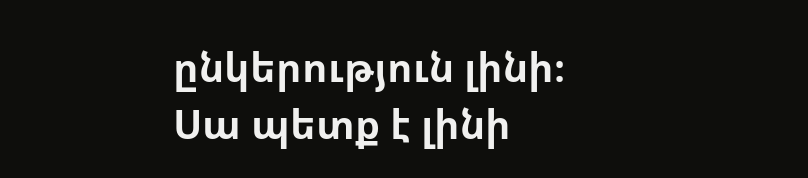ընկերություն լինի։ Սա պետք է լինի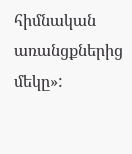հիմնական առանցքներից մեկը»: